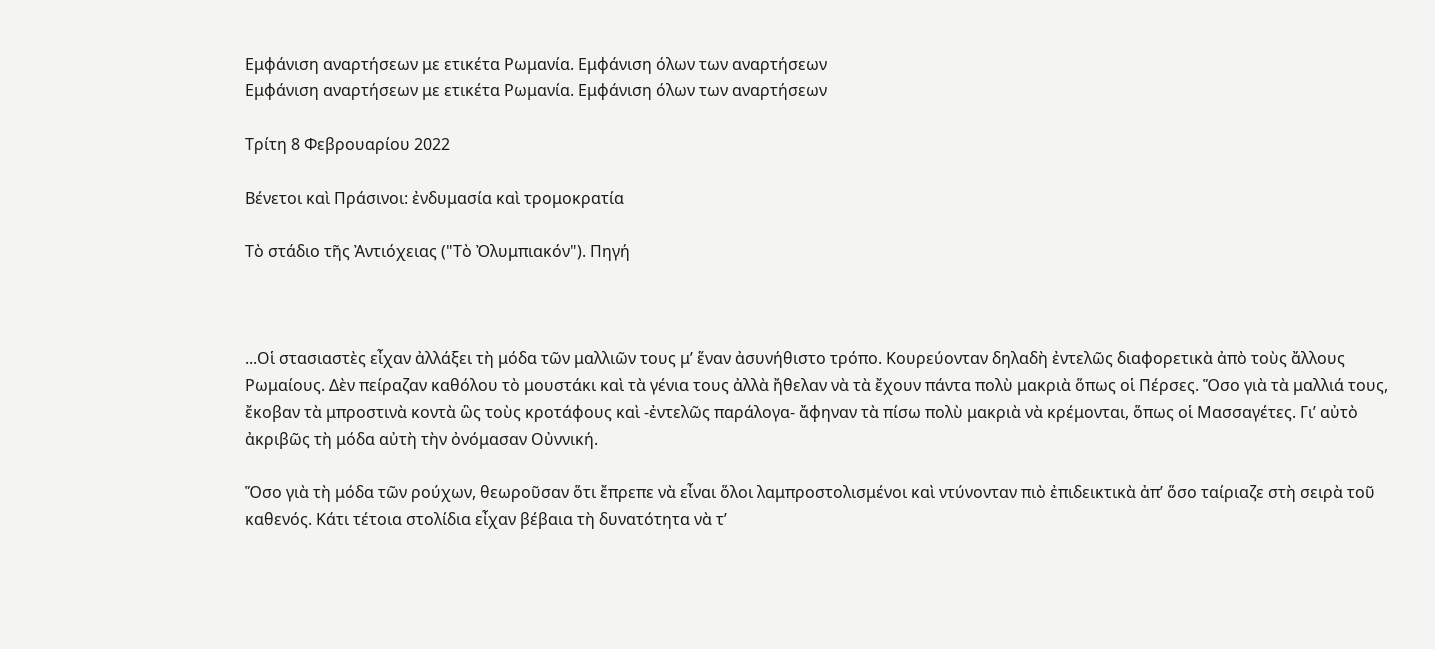Εμφάνιση αναρτήσεων με ετικέτα Ρωμανία. Εμφάνιση όλων των αναρτήσεων
Εμφάνιση αναρτήσεων με ετικέτα Ρωμανία. Εμφάνιση όλων των αναρτήσεων

Τρίτη 8 Φεβρουαρίου 2022

Βένετοι καὶ Πράσινοι: ἐνδυμασία καὶ τρομοκρατία

Τὸ στάδιο τῆς Ἀντιόχειας ("Τὸ Ὀλυμπιακόν"). Πηγή



...Οἱ στασιαστὲς εἶχαν ἀλλάξει τὴ μόδα τῶν μαλλιῶν τους μ’ ἕναν ἀσυνήθιστο τρόπο. Κουρεύονταν δηλαδὴ ἐντελῶς διαφορετικὰ ἀπὸ τοὺς ἄλλους Ρωμαίους. Δὲν πείραζαν καθόλου τὸ μουστάκι καὶ τὰ γένια τους ἀλλὰ ἤθελαν νὰ τὰ ἔχουν πάντα πολὺ μακριὰ ὅπως οἱ Πέρσες. Ὅσο γιὰ τὰ μαλλιά τους, ἔκοβαν τὰ μπροστινὰ κοντὰ ὣς τοὺς κροτάφους καὶ -ἐντελῶς παράλογα- ἄφηναν τὰ πίσω πολὺ μακριὰ νὰ κρέμονται, ὅπως οἱ Μασσαγέτες. Γι’ αὐτὸ ἀκριβῶς τὴ μόδα αὐτὴ τὴν ὀνόμασαν Οὐννική.

Ὅσο γιὰ τὴ μόδα τῶν ρούχων, θεωροῦσαν ὅτι ἔπρεπε νὰ εἶναι ὅλοι λαμπροστολισμένοι καὶ ντύνονταν πιὸ ἐπιδεικτικὰ ἀπ’ ὅσο ταίριαζε στὴ σειρὰ τοῦ καθενός. Κάτι τέτοια στολίδια εἶχαν βέβαια τὴ δυνατότητα νὰ τ’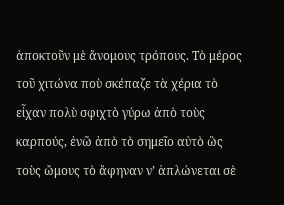ἀποκτοῦν μὲ ἄνομους τρόπους. Τὸ μέρος τοῦ χιτώνα ποὺ σκέπαζε τὰ χέρια τὸ εἶχαν πολὺ σφιχτὸ γύρω ἀπὸ τοὺς καρπούς, ἐνῶ ἀπὸ τὸ σημεῖο αὐτὸ ὣς τοὺς ὤμους τὸ ἄφηναν ν’ ἁπλώνεται σὲ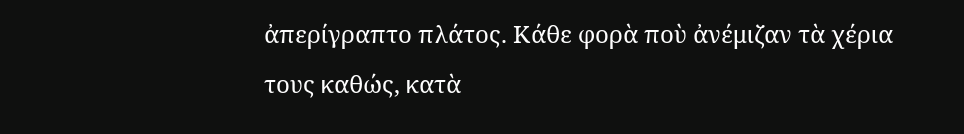ἀπερίγραπτο πλάτος. Κάθε φορὰ ποὺ ἀνέμιζαν τὰ χέρια τους καθώς, κατὰ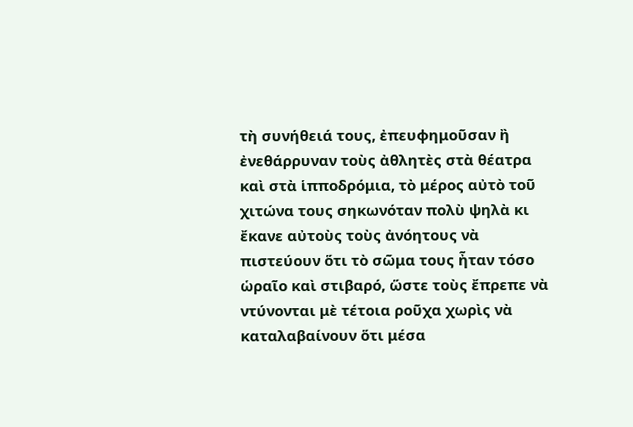τὴ συνήθειά τους, ἐπευφημοῦσαν ἢ ἐνεθάρρυναν τοὺς ἀθλητὲς στὰ θέατρα καὶ στὰ ἱπποδρόμια, τὸ μέρος αὐτὸ τοῦ χιτώνα τους σηκωνόταν πολὺ ψηλὰ κι ἔκανε αὐτοὺς τοὺς ἀνόητους νὰ πιστεύουν ὅτι τὸ σῶμα τους ἦταν τόσο ὡραῖο καὶ στιβαρό, ὥστε τοὺς ἔπρεπε νὰ ντύνονται μὲ τέτοια ροῦχα χωρὶς νὰ καταλαβαίνουν ὅτι μέσα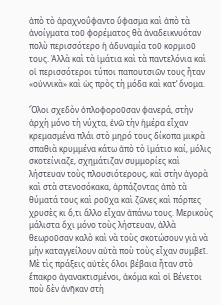ἀπὸ τὸ ἀραχνοΰφαντο ὕφασμα καὶ ἀπὸ τὰ ἀνοίγματα τοῦ φορέματος θὰ ἀναδεικνυόταν πολὺ περισσότερο ἡ ἀδυναμία τοῦ κορμιοῦ τους. Ἀλλὰ καὶ τὰ ἱμάτια καὶ τὰ παντελόνια καὶ οἱ περισσότεροι τύποι παπουτσιῶν τους ἦταν «οὐννικὰ» καὶ ὡς πρὸς τὴ μόδα καὶ κατ’ ὄνομα.

Ὅλοι σχεδὸν ὁπλοφοροῦσαν φανερά, στὴν ἀρχὴ μόνο τὴ νύχτα, ἐνῶ τὴν ἡμέρα εἶχαν κρεμασμένα πλάι στὸ μηρό τους δίκοπα μικρὰ σπαθιὰ κρυμμένα κάτω ἀπὸ τὸ ἱμάτιο καί, μόλις σκοτείνιαζε, σχημάτιζαν συμμορίες καὶ λήστευαν τοὺς πλουσιότερους, καὶ στὴν ἀγορὰ καὶ στὰ στενοσόκακα, ἁρπάζοντας ἀπὸ τὰ θύματά τους καὶ ροῦχα καὶ ζῶνες καὶ πόρπες χρυσὲς κι ὅ,τι ἄλλο εἶχαν ἀπάνω τους. Μερικοὺς μάλιστα ὄχι μόνο τοὺς λήστευαν, ἀλλὰ θεωροῦσαν καλὸ καὶ νὰ τοὺς σκοτώσουν γιὰ νὰ μὴν καταγγείλουν αὐτὰ ποὺ τοὺς εἶχαν συμβεῖ. Μὲ τὶς πράξεις αὐτὲς ὅλοι βέβαια ἦταν στὸ ἔπακρο ἀγανακτισμένοι, ἀκόμα καὶ οἱ Βένετοι ποὺ δὲν ἀνῆκαν στὴ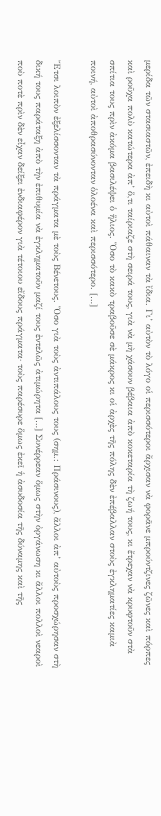μερίδα τῶν στασιαστῶν, ἐπειδὴ κι αὐτοὶ πάθαιναν τὰ ἴδια. Γι’ αὐτὸν τὸ λόγο οἱ περισσότεροι ἄρχισαν νὰ φορᾶνε μπρούντζινες ζῶνες καὶ πόρπες καὶ ροῦχα πολὺ κατώτερα ἀπ’ ὅ,τι ταίριαζε στὴ σειρά τους, γιὰ νὰ μὴ χάσουν βέβαια ἀπὸ κοκεταρία τὴ ζωή τους, κι ἔτρεχαν νὰ κρυφτοῦν στὰ σπίτια τους πρὶν ἀκόμα βασιλέψει ὁ ἥλιος. Ὅσο τὸ κακὸ τραβοῦσε σὲ μάκρος κι οἱ ἀρχὲς τῆς πόλης δὲν ἐπέβαλλαν στοὺς ἐγκληματίες καμιὰ ποινή, αὐτοὶ ἀποθρασύνονταν ὁλοένα καὶ περισσότερο. […]

Ἔτσι λοιπὸν ἐξελίσσονταν τὰ πράγματα μὲ τοὺς Βένετους. Ὅσο γιὰ τοὺς ἀντιπάλους τους (σημ.: Πράσινους), ἄλλοι ἀπ’ αὐτοὺς προσχώρησαν στὴ δική τους παράταξη ἀπὸ τὴν ἐπιθυμία νὰ ἐγκληματοῦν μαζί τους ἐντελῶς ἀτιμώρητα […] Συνέρρεαν ὅμως στὴν ὀργάνωση κι ἄλλοι πολλοὶ νεαροὶ ποὺ ποτὲ πρὶν δὲν εἶχαν δείξει ἐνδιαφέρον γιὰ τέτοιου εἴδους πράγματα· τοὺς παρέσυρε ὅμως ἐκεῖ ἡ ἀσυδοσία τῆς δύναμης καὶ τῆς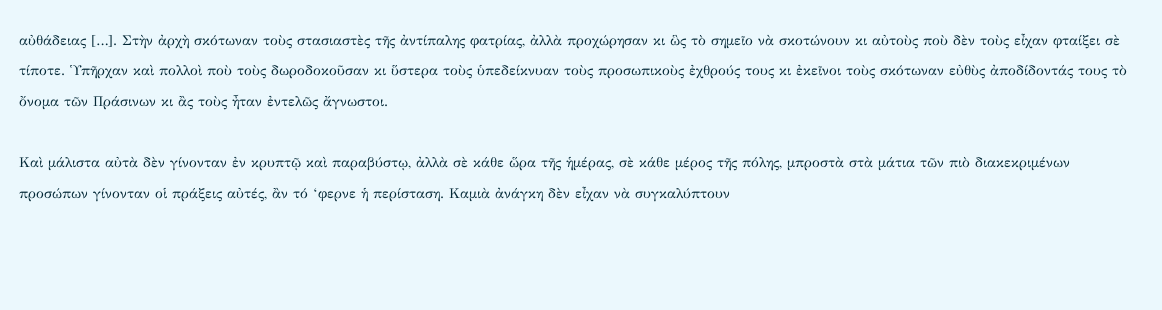αὐθάδειας […]. Στὴν ἀρχὴ σκότωναν τοὺς στασιαστὲς τῆς ἀντίπαλης φατρίας, ἀλλὰ προχώρησαν κι ὣς τὸ σημεῖο νὰ σκοτώνουν κι αὐτοὺς ποὺ δὲν τοὺς εἶχαν φταίξει σὲ τίποτε. Ὑπῆρχαν καὶ πολλοὶ ποὺ τοὺς δωροδοκοῦσαν κι ὕστερα τοὺς ὑπεδείκνυαν τοὺς προσωπικοὺς ἐχθρούς τους κι ἐκεῖνοι τοὺς σκότωναν εὐθὺς ἀποδίδοντάς τους τὸ ὄνομα τῶν Πράσινων κι ἂς τοὺς ἦταν ἐντελῶς ἄγνωστοι.

Καὶ μάλιστα αὐτὰ δὲν γίνονταν ἐν κρυπτῷ καὶ παραβύστῳ, ἀλλὰ σὲ κάθε ὥρα τῆς ἡμέρας, σὲ κάθε μέρος τῆς πόλης, μπροστὰ στὰ μάτια τῶν πιὸ διακεκριμένων προσώπων γίνονταν οἱ πράξεις αὐτές, ἂν τό ‘φερνε ἡ περίσταση. Καμιὰ ἀνάγκη δὲν εἶχαν νὰ συγκαλύπτουν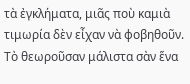τὰ ἐγκλήματα, μιᾶς ποὺ καμιὰ τιμωρία δὲν εἶχαν νὰ φοβηθοῦν. Τὸ θεωροῦσαν μάλιστα σὰν ἕνα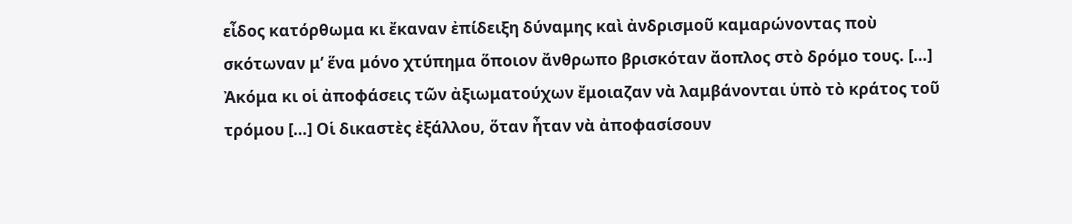εἶδος κατόρθωμα κι ἔκαναν ἐπίδειξη δύναμης καὶ ἀνδρισμοῦ καμαρώνοντας ποὺ σκότωναν μ’ ἕνα μόνο χτύπημα ὅποιον ἄνθρωπο βρισκόταν ἄοπλος στὸ δρόμο τους. […] Ἀκόμα κι οἱ ἀποφάσεις τῶν ἀξιωματούχων ἔμοιαζαν νὰ λαμβάνονται ὑπὸ τὸ κράτος τοῦ τρόμου […] Οἱ δικαστὲς ἐξάλλου, ὅταν ἦταν νὰ ἀποφασίσουν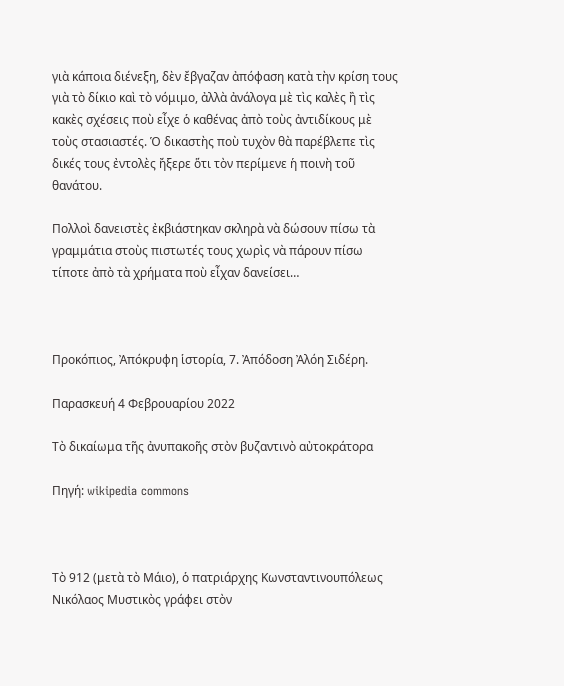γιὰ κάποια διένεξη, δὲν ἔβγαζαν ἀπόφαση κατὰ τὴν κρίση τους γιὰ τὸ δίκιο καὶ τὸ νόμιμο, ἀλλὰ ἀνάλογα μὲ τὶς καλὲς ἢ τὶς κακὲς σχέσεις ποὺ εἶχε ὁ καθένας ἀπὸ τοὺς ἀντιδίκους μὲ τοὺς στασιαστές. Ὁ δικαστὴς ποὺ τυχὸν θὰ παρέβλεπε τὶς δικές τους ἐντολὲς ἤξερε ὅτι τὸν περίμενε ἡ ποινὴ τοῦ θανάτου.

Πολλοὶ δανειστὲς ἐκβιάστηκαν σκληρὰ νὰ δώσουν πίσω τὰ γραμμάτια στοὺς πιστωτές τους χωρὶς νὰ πάρουν πίσω τίποτε ἀπὸ τὰ χρήματα ποὺ εἶχαν δανείσει…



Προκόπιος, Ἀπόκρυφη ἱστορία, 7. Ἀπόδοση Ἀλόη Σιδέρη.

Παρασκευή 4 Φεβρουαρίου 2022

Τὸ δικαίωμα τῆς ἀνυπακοῆς στὸν βυζαντινὸ αὐτοκράτορα

Πηγή: wikipedia commons



Τὸ 912 (μετὰ τὸ Μάιο), ὁ πατριάρχης Κωνσταντινουπόλεως Νικόλαος Μυστικὸς γράφει στὸν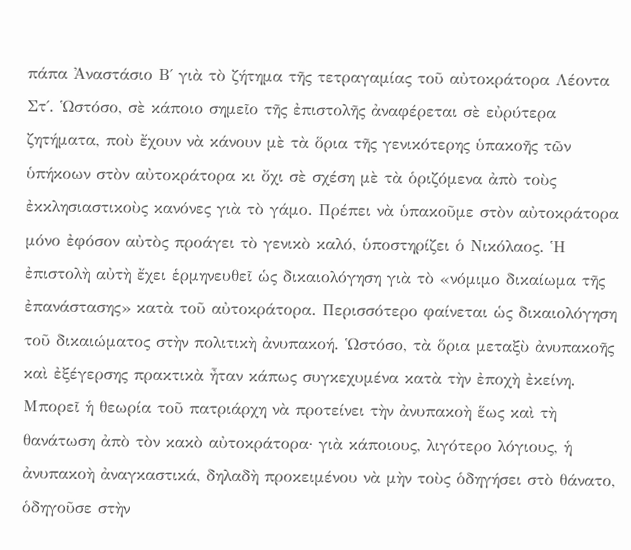πάπα Ἀναστάσιο Β΄ γιὰ τὸ ζήτημα τῆς τετραγαμίας τοῦ αὐτοκράτορα Λέοντα Στ΄. Ὡστόσο, σὲ κάποιο σημεῖο τῆς ἐπιστολῆς ἀναφέρεται σὲ εὐρύτερα ζητήματα, ποὺ ἔχουν νὰ κάνουν μὲ τὰ ὅρια τῆς γενικότερης ὑπακοῆς τῶν ὑπήκοων στὸν αὐτοκράτορα κι ὄχι σὲ σχέση μὲ τὰ ὁριζόμενα ἀπὸ τοὺς ἐκκλησιαστικοὺς κανόνες γιὰ τὸ γάμο. Πρέπει νὰ ὑπακοῦμε στὸν αὐτοκράτορα μόνο ἐφόσον αὐτὸς προάγει τὸ γενικὸ καλό, ὑποστηρίζει ὁ Νικόλαος. Ἡ ἐπιστολὴ αὐτὴ ἔχει ἑρμηνευθεῖ ὡς δικαιολόγηση γιὰ τὸ «νόμιμο δικαίωμα τῆς ἐπανάστασης» κατὰ τοῦ αὐτοκράτορα. Περισσότερο φαίνεται ὡς δικαιολόγηση τοῦ δικαιώματος στὴν πολιτικὴ ἀνυπακοή. Ὡστόσο, τὰ ὅρια μεταξὺ ἀνυπακοῆς καὶ ἐξέγερσης πρακτικὰ ἦταν κάπως συγκεχυμένα κατὰ τὴν ἐποχὴ ἐκείνη. Μπορεῖ ἡ θεωρία τοῦ πατριάρχη νὰ προτείνει τὴν ἀνυπακοὴ ἕως καὶ τὴ θανάτωση ἀπὸ τὸν κακὸ αὐτοκράτορα· γιὰ κάποιους, λιγότερο λόγιους, ἡ ἀνυπακοὴ ἀναγκαστικά, δηλαδὴ προκειμένου νὰ μὴν τοὺς ὁδηγήσει στὸ θάνατο, ὁδηγοῦσε στὴν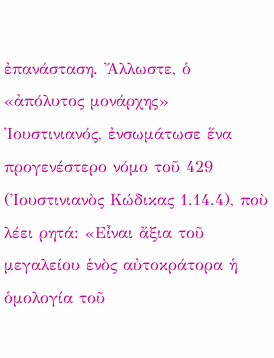ἐπανάσταση. Ἄλλωστε, ὁ «ἀπόλυτος μονάρχης» Ἰουστινιανός, ἐνσωμάτωσε ἕνα προγενέστερο νόμο τοῦ 429 (Ἰουστινιανὸς Κώδικας 1.14.4), ποὺ λέει ρητά: «Εἶναι ἄξια τοῦ μεγαλείου ἑνὸς αὐτοκράτορα ἡ ὁμολογία τοῦ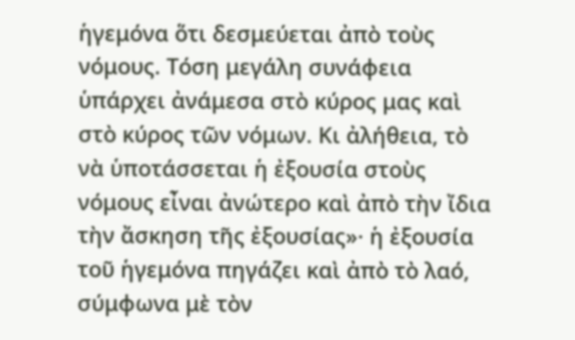ἡγεμόνα ὅτι δεσμεύεται ἀπὸ τοὺς νόμους. Τόση μεγάλη συνάφεια ὑπάρχει ἀνάμεσα στὸ κύρος μας καὶ στὸ κύρος τῶν νόμων. Κι ἀλήθεια, τὸ νὰ ὑποτάσσεται ἡ ἐξουσία στοὺς νόμους εἶναι ἀνώτερο καὶ ἀπὸ τὴν ἴδια τὴν ἄσκηση τῆς ἐξουσίας»· ἡ ἐξουσία τοῦ ἡγεμόνα πηγάζει καὶ ἀπὸ τὸ λαό, σύμφωνα μὲ τὸν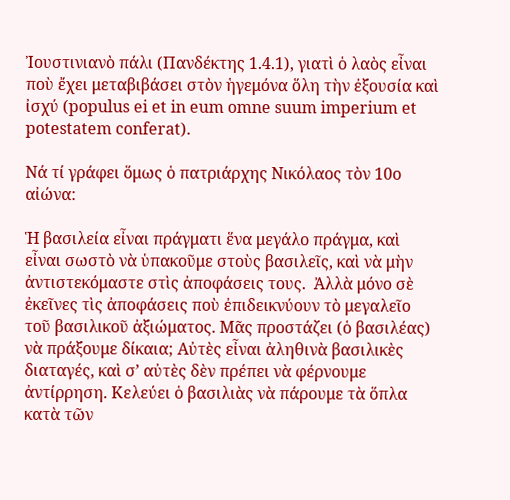Ἰουστινιανὸ πάλι (Πανδέκτης 1.4.1), γιατὶ ὁ λαὸς εἶναι ποὺ ἔχει μεταβιβάσει στὸν ἡγεμόνα ὅλη τὴν ἐξουσία καὶ ἰσχύ (populus ei et in eum omne suum imperium et potestatem conferat).

Νά τί γράφει ὅμως ὁ πατριάρχης Νικόλαος τὸν 10ο αἰώνα:

Ἡ βασιλεία εἶναι πράγματι ἕνα μεγάλο πράγμα, καὶ εἶναι σωστὸ νὰ ὑπακοῦμε στοὺς βασιλεῖς, καὶ νὰ μὴν ἀντιστεκόμαστε στὶς ἀποφάσεις τους.  Ἀλλὰ μόνο σὲ ἐκεῖνες τὶς ἀποφάσεις ποὺ ἐπιδεικνύουν τὸ μεγαλεῖο τοῦ βασιλικοῦ ἀξιώματος. Μᾶς προστάζει (ὁ βασιλέας) νὰ πράξουμε δίκαια; Αὐτὲς εἶναι ἀληθινὰ βασιλικὲς διαταγές, καὶ σ’ αὐτὲς δὲν πρέπει νὰ φέρνουμε ἀντίρρηση. Κελεύει ὁ βασιλιὰς νὰ πάρουμε τὰ ὅπλα κατὰ τῶν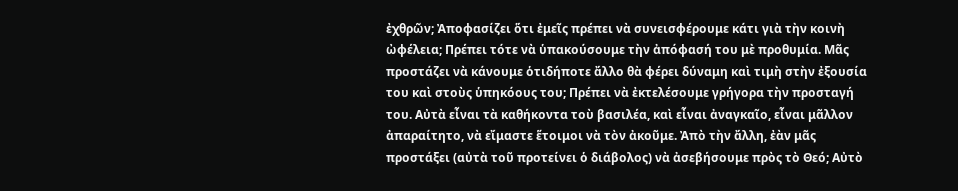ἐχθρῶν; Ἀποφασίζει ὅτι ἐμεῖς πρέπει νὰ συνεισφέρουμε κάτι γιὰ τὴν κοινὴ ὠφέλεια; Πρέπει τότε νὰ ὑπακούσουμε τὴν ἀπόφασή του μὲ προθυμία. Μᾶς προστάζει νὰ κάνουμε ὁτιδήποτε ἄλλο θὰ φέρει δύναμη καὶ τιμὴ στὴν ἐξουσία του καὶ στοὺς ὑπηκόους του; Πρέπει νὰ ἐκτελέσουμε γρήγορα τὴν προσταγή του. Αὐτὰ εἶναι τὰ καθήκοντα τοὺ βασιλέα, καὶ εἶναι ἀναγκαῖο, εἶναι μᾶλλον ἀπαραίτητο, νὰ εἴμαστε ἕτοιμοι νὰ τὸν ἀκοῦμε. Ἀπὸ τὴν ἄλλη, ἐὰν μᾶς προστάξει (αὐτὰ τοῦ προτείνει ὁ διάβολος) νὰ ἀσεβήσουμε πρὸς τὸ Θεό; Αὐτὸ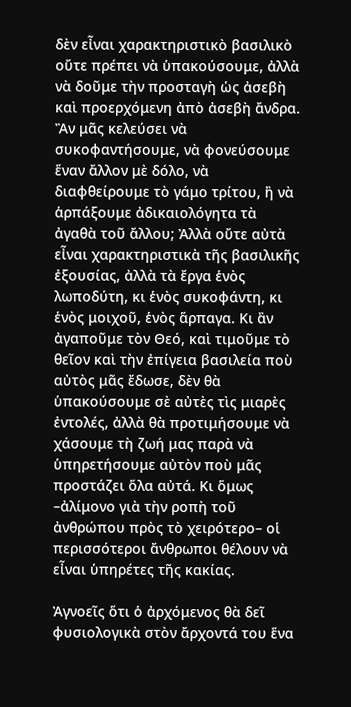δὲν εἶναι χαρακτηριστικὸ βασιλικὸ οὔτε πρέπει νὰ ὑπακούσουμε, ἀλλὰ νὰ δοῦμε τὴν προσταγὴ ὡς ἀσεβὴ καὶ προερχόμενη ἀπὸ ἀσεβὴ ἄνδρα. Ἂν μᾶς κελεύσει νὰ συκοφαντήσουμε, νὰ φονεύσουμε ἕναν ἄλλον μὲ δόλο, νὰ διαφθείρουμε τὸ γάμο τρίτου, ἢ νὰ ἁρπάξουμε ἀδικαιολόγητα τὰ ἀγαθὰ τοῦ ἄλλου; Ἀλλὰ οὔτε αὐτὰ εἶναι χαρακτηριστικὰ τῆς βασιλικῆς ἐξουσίας, ἀλλὰ τὰ ἔργα ἑνὸς λωποδύτη, κι ἑνὸς συκοφάντη, κι ἑνὸς μοιχοῦ, ἑνὸς ἅρπαγα. Κι ἂν ἀγαποῦμε τὸν Θεό, καὶ τιμοῦμε τὸ θεῖον καὶ τὴν ἐπίγεια βασιλεία ποὺ αὐτὸς μᾶς ἔδωσε, δὲν θὰ ὑπακούσουμε σὲ αὐτὲς τὶς μιαρὲς ἐντολές, ἀλλὰ θὰ προτιμήσουμε νὰ χάσουμε τὴ ζωή μας παρὰ νὰ ὑπηρετήσουμε αὐτὸν ποὺ μᾶς προστάζει ὅλα αὐτά. Κι ὅμως –ἀλίμονο γιὰ τὴν ροπὴ τοῦ ἀνθρώπου πρὸς τὸ χειρότερο– οἱ περισσότεροι ἄνθρωποι θέλουν νὰ εἶναι ὑπηρέτες τῆς κακίας.

Ἀγνοεῖς ὅτι ὁ ἀρχόμενος θὰ δεῖ φυσιολογικὰ στὸν ἄρχοντά του ἕνα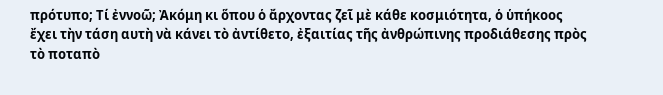πρότυπο; Τί ἐννοῶ; Ἀκόμη κι ὅπου ὁ ἄρχοντας ζεῖ μὲ κάθε κοσμιότητα, ὁ ὑπήκοος ἔχει τὴν τάση αυτὴ νὰ κάνει τὸ ἀντίθετο, ἐξαιτίας τῆς ἀνθρώπινης προδιάθεσης πρὸς τὸ ποταπὸ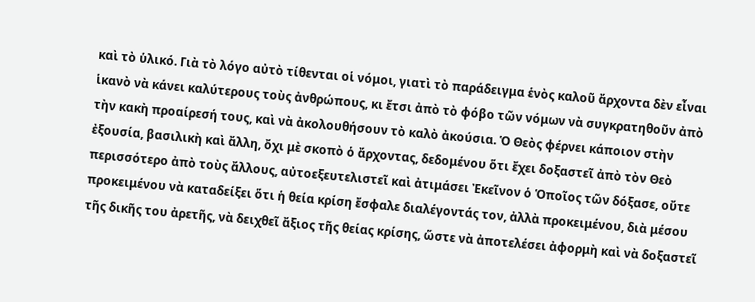καὶ τὸ ὑλικό. Γιὰ τὸ λόγο αὐτὸ τίθενται οἱ νόμοι, γιατὶ τὸ παράδειγμα ἑνὸς καλοῦ ἄρχοντα δὲν εἶναι ἱκανὸ νὰ κάνει καλύτερους τοὺς ἀνθρώπους, κι ἔτσι ἀπὸ τὸ φόβο τῶν νόμων νὰ συγκρατηθοῦν ἀπὸ τὴν κακὴ προαίρεσή τους, καὶ νὰ ἀκολουθήσουν τὸ καλὸ ἀκούσια. Ὁ Θεὸς φέρνει κάποιον στὴν ἐξουσία, βασιλικὴ καὶ ἄλλη, ὄχι μὲ σκοπὸ ὁ ἄρχοντας, δεδομένου ὅτι ἔχει δοξαστεῖ ἀπὸ τὸν Θεὸ περισσότερο ἀπὸ τοὺς ἄλλους, αὐτοεξευτελιστεῖ καὶ ἀτιμάσει Ἐκεῖνον ὁ Ὁποῖος τῶν δόξασε, οὔτε προκειμένου νὰ καταδείξει ὅτι ἡ θεία κρίση ἔσφαλε διαλέγοντάς τον, ἀλλὰ προκειμένου, διὰ μέσου τῆς δικῆς του ἀρετῆς, νὰ δειχθεῖ ἄξιος τῆς θείας κρίσης, ὥστε νὰ ἀποτελέσει ἀφορμὴ καὶ νὰ δοξαστεῖ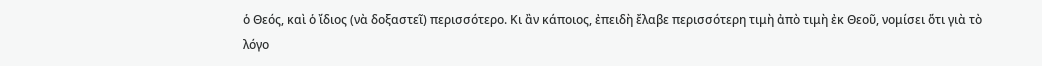ὁ Θεός, καὶ ὁ ἴδιος (νὰ δοξαστεῖ) περισσότερο. Κι ἂν κάποιος, ἐπειδὴ ἔλαβε περισσότερη τιμὴ ἀπὸ τιμὴ ἐκ Θεοῦ, νομίσει ὅτι γιὰ τὸ λόγο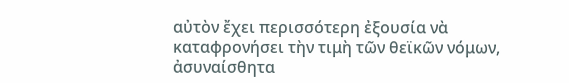αὐτὸν ἔχει περισσότερη ἐξουσία νὰ καταφρονήσει τὴν τιμὴ τῶν θεϊκῶν νόμων, ἀσυναίσθητα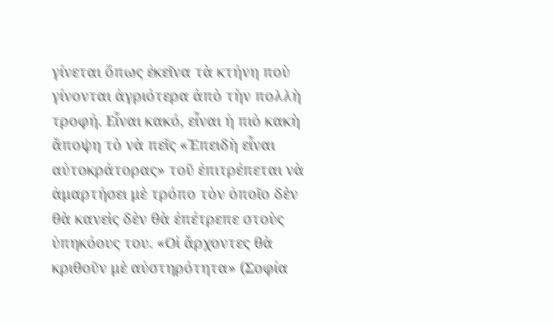γίνεται ὅπως ἐκεῖνα τὰ κτήνη ποὺ γίνονται ἀγριότερα ἀπὸ τὴν πολλὴ τροφή. Εἶναι κακό, εἶναι ἡ πιὸ κακὴ ἄποψη τὸ νὰ πεῖς «Ἐπειδὴ εἶναι αὐτοκράτορας» τοῦ ἐπιτρέπεται νὰ ἁμαρτήσει μὲ τρόπο τὸν ὁποῖο δὲν θὰ κανεὶς δὲν θὰ ἐπέτρεπε στοὺς ὑπηκόους του. «Οἱ ἄρχοντες θὰ κριθοῦν μὲ αὐστηρότητα» (Σοφία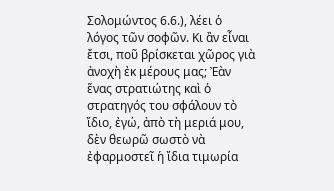Σολομώντος 6.6.), λέει ὁ λόγος τῶν σοφῶν. Κι ἂν εἶναι ἔτσι, ποῦ βρίσκεται χῶρος γιὰ ἀνοχὴ ἐκ μέρους μας; Ἐὰν ἕνας στρατιώτης καὶ ὁ στρατηγός του σφάλουν τὸ ἴδιο, ἐγώ, ἀπὸ τὴ μεριά μου, δὲν θεωρῶ σωστὸ νὰ ἐφαρμοστεῖ ἡ ἴδια τιμωρία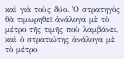καὶ γιὰ τοὺς δύο. Ὁ στρατηγὸς θὰ τιμωρηθεῖ ἀνάλογα μὲ τὸ μέτρο τῆς τιμῆς ποὺ λαμβάνει, καὶ ὁ στρατιώτης ἀνάλογα μὲ τὸ μέτρο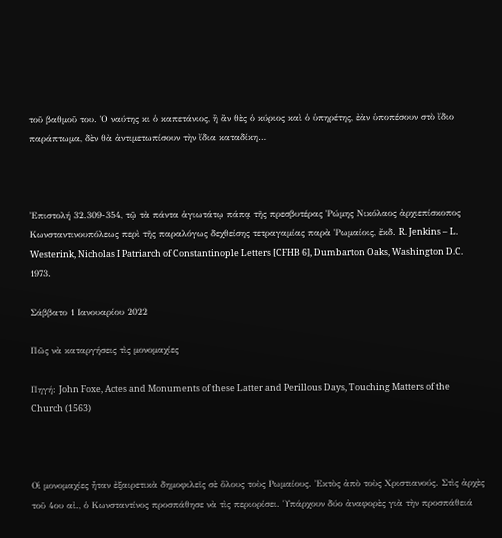τοῦ βαθμοῦ του. Ὁ ναύτης κι ὁ καπετάνιος, ἢ ἂν θὲς ὁ κύριος καὶ ὁ ὑπηρέτης, ἐὰν ὑποπέσουν στὸ ἴδιο παράπτωμα, δὲν θὰ ἀντιμετωπίσουν τὴν ἴδια καταδίκη…



Ἐπιστολή 32.309-354, τῷ τὰ πάντα ἁγιωτάτῳ πάπᾳ τῆς πρεσβυτέρας Ῥώμης Νικόλαος ἀρχιεπίσκοπος Κωνσταντινουπόλεως περὶ τῆς παραλόγως δεχθείσης τετραγαμίας παρὰ Ῥωμαίοις, ἔκδ. R. Jenkins – L. Westerink, Nicholas I Patriarch of Constantinople Letters [CFHB 6], Dumbarton Oaks, Washington D.C. 1973.

Σάββατο 1 Ιανουαρίου 2022

Πῶς νὰ καταργήσεις τὶς μονομαχίες

Πηγή: John Foxe, Actes and Monuments of these Latter and Perillous Days, Touching Matters of the Church (1563)



Οἱ μονομαχίες ἦταν ἐξαιρετικὰ δημοφιλεῖς σὲ ὅλους τοὺς Ρωμαίους. Ἐκτὸς ἀπὸ τοὺς Χριστιανούς. Στὶς ἀρχὲς τοῦ 4ου αἰ., ὁ Κωνσταντίνος προσπάθησε νὰ τὶς περιορίσει. Ὑπάρχουν δύο ἀναφορὲς γιὰ τὴν προσπάθειά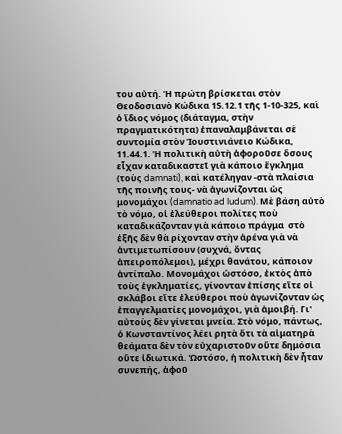του αὐτή. Ἡ πρώτη βρίσκεται στὸν Θεοδοσιανὸ Κώδικα 15.12.1 τῆς 1-10-325, καὶ ὁ ἴδιος νόμος (διάταγμα, στὴν πραγματικότητα) ἐπαναλαμβάνεται σὲ συντομία στὸν Ἰουστινιάνειο Κώδικα, 11.44.1. Ἡ πολιτικὴ αὐτὴ ἀφοροῦσε ὅσους εἶχαν καταδικαστεῖ γιὰ κάποιο ἔγκλημα (τοὺς damnati), καὶ κατέληγαν -στὰ πλαίσια τῆς ποινῆς τους- νὰ ἀγωνίζονται ὡς μονομάχοι (damnatio ad ludum). Μὲ βάση αὐτὸ τὸ νόμο, οἱ ἐλεύθεροι πολίτες ποὺ καταδικάζονταν γιὰ κάποιο πράγμα  στὸ ἑξῆς δὲν θὰ ρίχονταν στὴν ἀρένα γιὰ νὰ ἀντιμετωπίσουν (συχνά, ὄντας  ἀπειροπόλεμοι), μέχρι θανάτου, κάποιον ἀντίπαλο. Μονομάχοι ὡστόσο, ἐκτὸς ἀπὸ τοὺς ἐγκληματίες, γίνονταν ἐπίσης εἴτε οἱ σκλάβοι εἴτε ἐλεύθεροι ποὺ ἀγωνίζονταν ὡς ἐπαγγελματίες μονομάχοι, γιὰ ἀμοιβή. Γι' αὐτοὺς δὲν γίνεται μνεία. Στὸ νόμο, πάντως, ὁ Κωνσταντίνος λέει ρητὰ ὅτι τὰ αἱματηρὰ θεάματα δὲν τὸν εὐχαριστοῦν οὔτε δημόσια οὔτε ἰδιωτικά. Ὡστόσο, ἡ πολιτικὴ δὲν ἦταν συνεπής, ἀφοῦ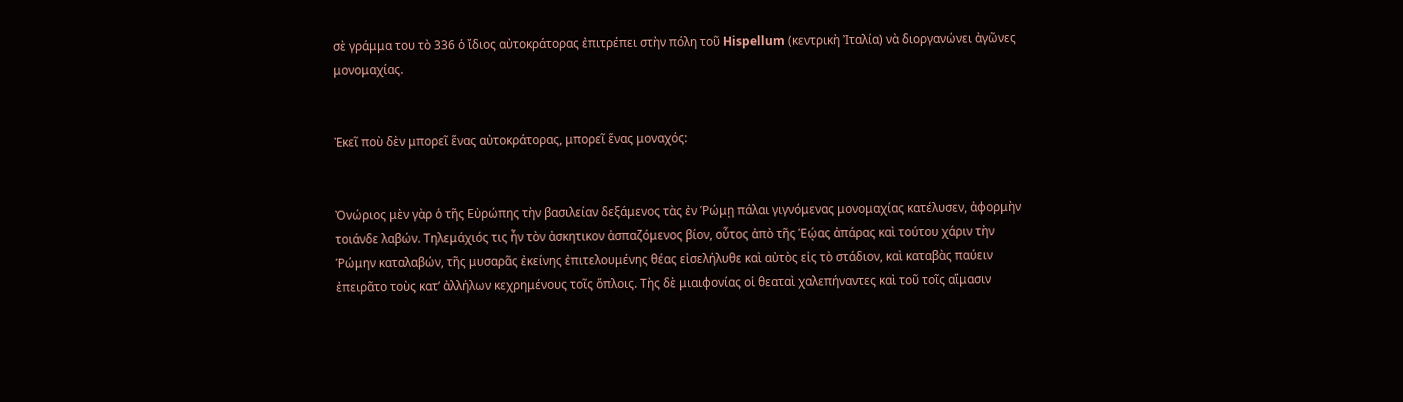σὲ γράμμα του τὸ 336 ὁ ἴδιος αὐτοκράτορας ἐπιτρέπει στὴν πόλη τοῦ Hispellum (κεντρικὴ Ἰταλία) νὰ διοργανώνει ἀγῶνες μονομαχίας.


Ἐκεῖ ποὺ δὲν μπορεῖ ἕνας αὐτοκράτορας, μπορεῖ ἕνας μοναχός:


Ὀνώριος μὲν γὰρ ὁ τῆς Εὐρώπης τὴν βασιλείαν δεξάμενος τὰς ἐν Ῥώμῃ πάλαι γιγνόμενας μονομαχίας κατέλυσεν, ἀφορμὴν τοιάνδε λαβών. Τηλεμάχιός τις ἦν τὸν ἀσκητικον ἀσπαζόμενος βίον, οὖτος ἀπὸ τῆς Ἑῴας ἀπάρας καὶ τούτου χάριν τὴν Ῥώμην καταλαβών, τῆς μυσαρᾶς ἐκείνης ἐπιτελουμένης θέας εἰσελήλυθε καὶ αὐτὸς εἰς τὸ στάδιον, καὶ καταβὰς παύειν ἐπειρᾶτο τοὺς κατ’ ἀλλήλων κεχρημένους τοῖς ὅπλοις. Τὴς δὲ μιαιφονίας οἱ θεαταὶ χαλεπήναντες καὶ τοῦ τοῖς αἵμασιν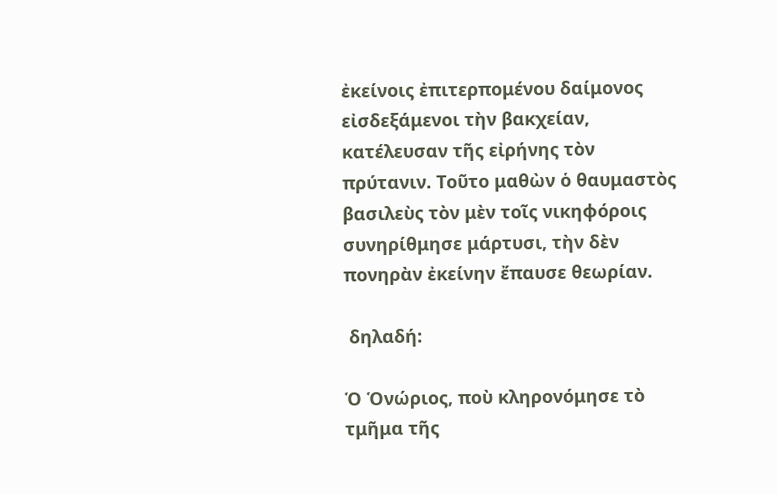ἐκείνοις ἐπιτερπομένου δαίμονος εἰσδεξάμενοι τὴν βακχείαν, κατέλευσαν τῆς εἰρήνης τὸν πρύτανιν. Τοῦτο μαθὼν ὁ θαυμαστὸς βασιλεὺς τὸν μὲν τοῖς νικηφόροις συνηρίθμησε μάρτυσι, τὴν δὲν πονηρὰν ἐκείνην ἔπαυσε θεωρίαν.

 δηλαδή:

Ὁ Ὁνώριος, ποὺ κληρονόμησε τὸ τμῆμα τῆς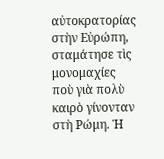αὐτοκρατορίας στὴν Εὐρώπη, σταμάτησε τὶς μονομαχίες ποὺ γιὰ πολὺ καιρὸ γίνονταν στὴ Ρώμη. Ἡ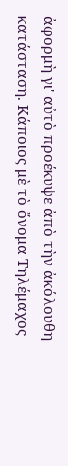ἀφορμὴ γι' αὐτὸ προέκυψε ἀπὸ τὴν ἀκόλουθη κατάσταση. Κάποιος μὲ τὸ ὄνομα Τηλέμαχος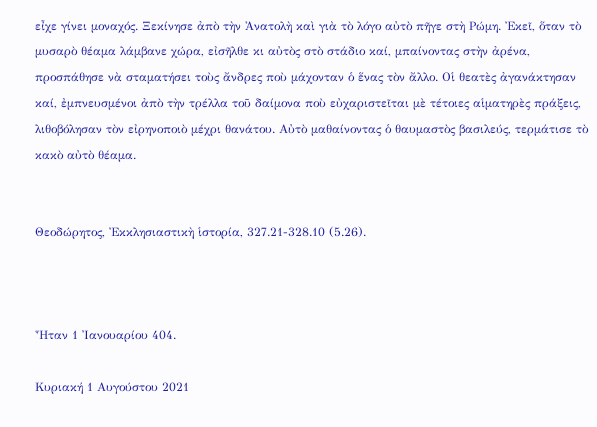εἶχε γίνει μοναχός. Ξεκίνησε ἀπὸ τὴν Ἀνατολὴ καὶ γιὰ τὸ λόγο αὐτὸ πῆγε στὴ Ρώμη. Ἐκεῖ, ὅταν τὸ μυσαρὸ θέαμα λάμβανε χώρα, εἰσῆλθε κι αὐτὸς στὸ στάδιο καί, μπαίνοντας στὴν ἀρένα, προσπάθησε νὰ σταματήσει τοὺς ἄνδρες ποὺ μάχονταν ὁ ἕνας τὸν ἄλλο. Οἱ θεατὲς ἀγανάκτησαν καί, ἐμπνευσμένοι ἀπὸ τὴν τρέλλα τοῦ δαίμονα ποὺ εὐχαριστεῖται μὲ τέτοιες αἱματηρὲς πράξεις, λιθοβόλησαν τὸν εἰρηνοποιὸ μέχρι θανάτου. Αὐτὸ μαθαίνοντας ὁ θαυμαστὸς βασιλεύς, τερμάτισε τὸ κακὸ αὐτὸ θέαμα.


Θεοδώρητος, Ἐκκλησιαστικὴ ἱστορία, 327.21-328.10 (5.26).



Ἦταν 1 Ἰανουαρίου 404.

Κυριακή 1 Αυγούστου 2021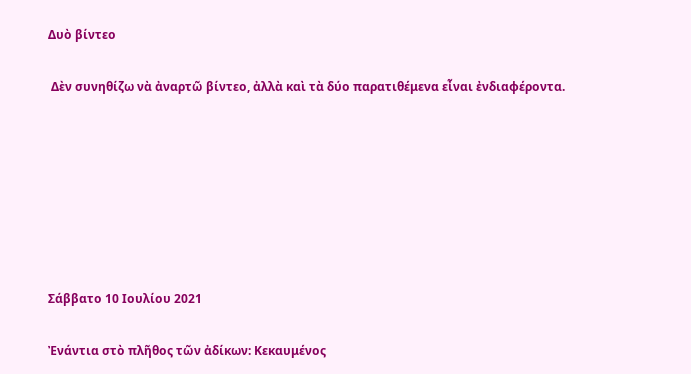Δυὸ βίντεο

 Δὲν συνηθίζω νὰ ἀναρτῶ βίντεο, ἀλλὰ καὶ τὰ δύο παρατιθέμενα εἶναι ἐνδιαφέροντα.







Σάββατο 10 Ιουλίου 2021

Ἐνάντια στὸ πλῆθος τῶν ἀδίκων: Κεκαυμένος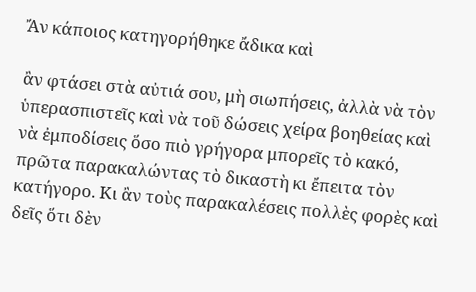Ἄν κάποιος κατηγορήθηκε ἄδικα καὶ

ἂν φτάσει στὰ αὐτιά σου, μὴ σιωπήσεις, ἀλλὰ νὰ τὸν ὑπερασπιστεῖς καὶ νὰ τοῦ δώσεις χείρα βοηθείας καὶ νὰ ἐμποδίσεις ὅσο πιὸ γρήγορα μπορεῖς τὸ κακό, πρῶτα παρακαλώντας τὸ δικαστὴ κι ἔπειτα τὸν κατήγορο. Κι ἂν τοὺς παρακαλέσεις πολλὲς φορὲς καὶ δεῖς ὅτι δὲν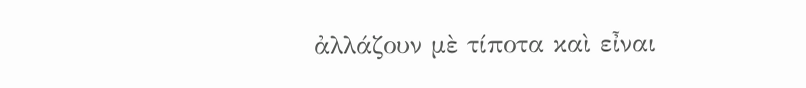ἀλλάζουν μὲ τίποτα καὶ εἶναι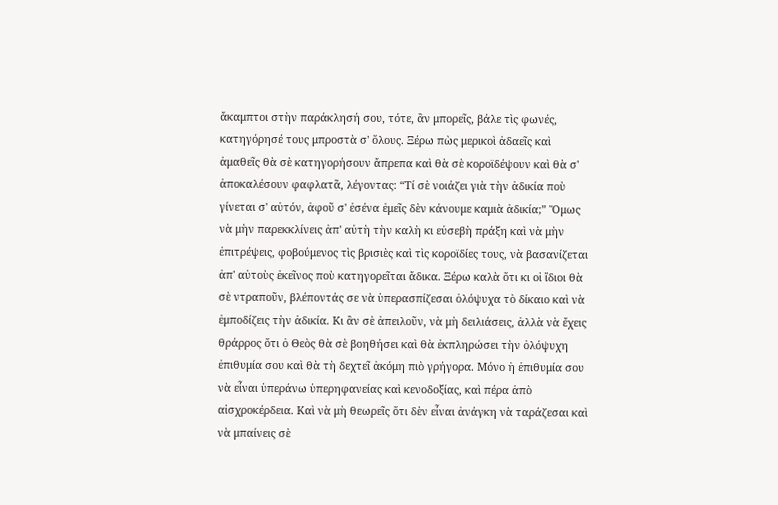ἄκαμπτοι στὴν παράκλησή σου, τότε, ἂν μπορεῖς, βάλε τὶς φωνές, κατηγόρησέ τους μπροστὰ σ' ὅλους. Ξέρω πὼς μερικοὶ ἀδαεῖς καὶ ἀμαθεῖς θὰ σὲ κατηγορήσουν ἄπρεπα καὶ θὰ σὲ κοροϊδέψουν καὶ θὰ σ' ἀποκαλέσουν φαφλατᾶ, λέγοντας: “Τί σὲ νοιάζει γιὰ τὴν ἀδικία ποὺ γίνεται σ' αὐτόν, ἀφοῦ σ' ἐσένα ἐμεῖς δὲν κάνουμε καμιὰ ἀδικία;” Ὅμως νὰ μὴν παρεκκλίνεις ἀπ' αὐτὴ τὴν καλὴ κι εὐσεβὴ πράξη καὶ νὰ μὴν ἐπιτρέψεις, φοβούμενος τὶς βρισιὲς καὶ τὶς κοροϊδίες τους, νὰ βασανίζεται ἀπ' αὐτοὺς ἐκεῖνος ποὺ κατηγορεῖται ἄδικα. Ξέρω καλὰ ὅτι κι οἱ ἴδιοι θὰ σὲ ντραποῦν, βλέποντάς σε νὰ ὑπερασπίζεσαι ὁλόψυχα τὸ δίκαιο καὶ νὰ ἐμποδίζεις τὴν ἀδικία. Κι ἂν σὲ ἀπειλοῦν, νὰ μὴ δειλιάσεις, ἀλλὰ νὰ ἔχεις θράρρος ὅτι ὁ Θεὸς θὰ σὲ βοηθήσει καὶ θὰ ἐκπληρώσει τὴν ὁλόψυχη ἐπιθυμία σου καὶ θὰ τὴ δεχτεῖ ἀκόμη πιὸ γρήγορα. Μόνο ἡ ἐπιθυμία σου νὰ εἶναι ὑπεράνω ὑπερηφανείας καὶ κενοδοξίας, καὶ πέρα ἀπὸ αἰσχροκέρδεια. Καὶ νὰ μὴ θεωρεῖς ὅτι δὲν εἶναι ἀνάγκη νὰ ταράζεσαι καὶ νὰ μπαίνεις σὲ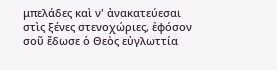μπελάδες καὶ ν' ἀνακατεύεσαι στὶς ξένες στενοχώριες, ἐφόσον σοῦ ἔδωσε ὁ Θεὸς εὐγλωττία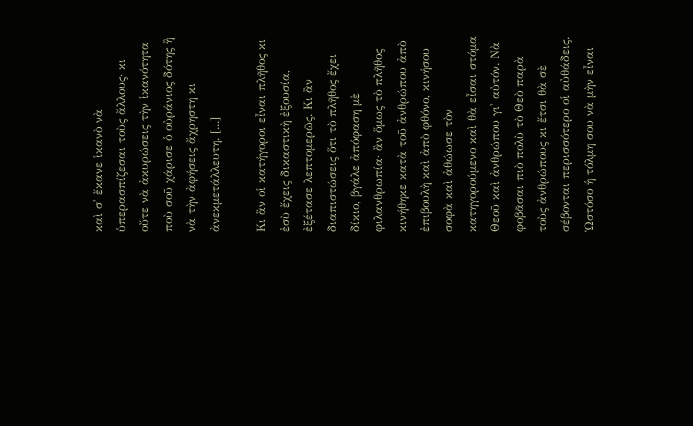καὶ σ' ἔκανε ἱκανὸ νὰ ὑπερασπίζεσαι τοὺς ἄλλους· κι οὔτε νὰ ἀκυρώσεις τὴν ἱκανότητα ποὺ σοῦ χάρισε ὁ οὐράνιος δότης ἢ νὰ τὴν ἀφήσεις ἄχρηστη κι ἀνεκμετάλλευτη. [...]

Κι ἂν οἱ κατήγοροι εἶναι πλῆθος κι ἐσὺ ἔχεις δικαστικὴ ἐξουσία, ἐξέτασε λεπτομερῶς. Κι ἂν διαπιστώσεις ὅτι τὸ πλῆθος ἔχει δίκιο, βγάλε ἀπόφαση μὲ φιλανθρωπία· ἂν ὅμως τὸ πλῆθος κινήθηκε κατὰ τοῦ ἀνθρώπου ἀπὸ ἐπιβουλὴ καὶ ἀπὸ φθόνο, κινήσου σοφὰ καὶ ἀθώωσε τὸν κατηγορούμενο καὶ θὰ εἶσαι στόμα Θεοῦ καὶ ἀνθρώπου γι' αὐτόν. Νὰ φοβᾶσαι πιὸ πολὺ τὸ Θεὸ παρὰ τοὺς ἀνθρώπους κι ἔτσι θὰ σὲ σέβονται περισσότερο οἱ αὐθάδεις. Ὡστόσο ἡ τόλμη σου νὰ μὴν εἶναι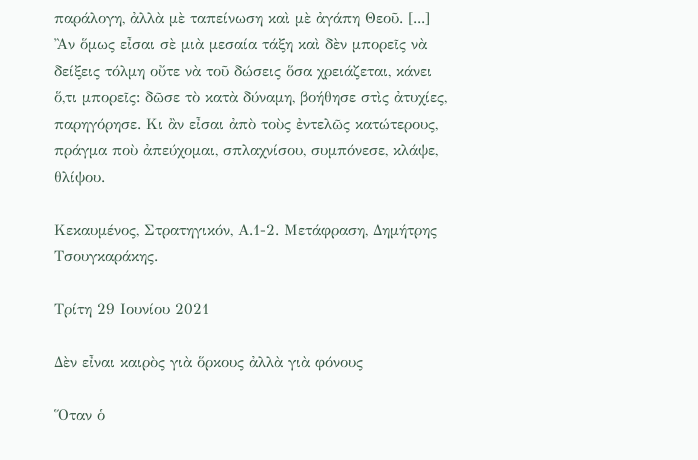παράλογη, ἀλλὰ μὲ ταπείνωση καὶ μὲ ἀγάπη Θεοῦ. [...] Ἂν ὅμως εἶσαι σὲ μιὰ μεσαία τάξη καὶ δὲν μπορεῖς νὰ δείξεις τόλμη οὔτε νὰ τοῦ δώσεις ὅσα χρειάζεται, κάνει ὅ,τι μπορεῖς: δῶσε τὸ κατὰ δύναμη, βοήθησε στὶς ἀτυχίες, παρηγόρησε. Κι ἂν εἶσαι ἀπὸ τοὺς ἐντελῶς κατώτερους, πράγμα ποὺ ἀπεύχομαι, σπλαχνίσου, συμπόνεσε, κλάψε, θλίψου.

Κεκαυμένος, Στρατηγικόν, Α.1-2. Μετάφραση, Δημήτρης Τσουγκαράκης.

Τρίτη 29 Ιουνίου 2021

Δὲν εἶναι καιρὸς γιὰ ὅρκους ἀλλὰ γιὰ φόνους

Ὅταν ὁ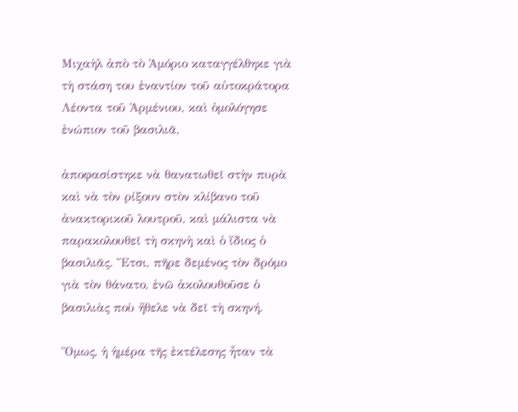Μιχαὴλ ἀπὸ τὸ Ἀμόριο καταγγέλθηκε γιὰ τὴ στάση του ἐναντίον τοῦ αὐτοκράτορα Λέοντα τοῦ Ἀρμένιου, καὶ ὁμολόγησε ἐνώπιον τοῦ βασιλιᾶ,

ἀποφασίστηκε νὰ θανατωθεῖ στὴν πυρὰ καὶ νὰ τὸν ρίξουν στὸν κλίβανο τοῦ ἀνακτορικοῦ λουτροῦ, καὶ μάλιστα νὰ παρακολουθεῖ τὴ σκηνὴ καὶ ὁ ἴδιος ὁ βασιλιᾶς. Ἔτσι, πῆρε δεμένος τὸν δρόμο γιὰ τὸν θάνατο, ἐνῶ ἀκολουθοῦσε ὁ βασιλιὰς ποὺ ἤθελε νὰ δεῖ τὴ σκηνή.

Ὅμως, ἡ ἡμέρα τῆς ἐκτέλεσης ἦταν τὰ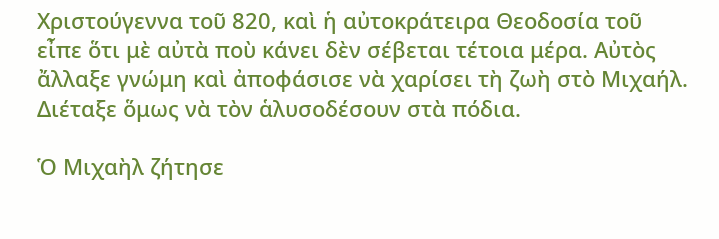Χριστούγεννα τοῦ 820, καὶ ἡ αὐτοκράτειρα Θεοδοσία τοῦ εἶπε ὅτι μὲ αὐτὰ ποὺ κάνει δὲν σέβεται τέτοια μέρα. Αὐτὸς ἄλλαξε γνώμη καὶ ἀποφάσισε νὰ χαρίσει τὴ ζωὴ στὸ Μιχαήλ. Διέταξε ὅμως νὰ τὸν ἁλυσοδέσουν στὰ πόδια.

Ὁ Μιχαὴλ ζήτησε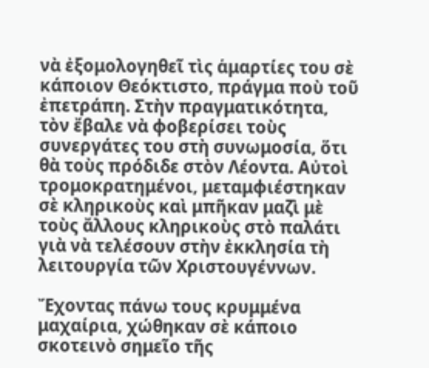νὰ ἐξομολογηθεῖ τὶς ἁμαρτίες του σὲ κάποιον Θεόκτιστο, πράγμα ποὺ τοῦ ἐπετράπη. Στὴν πραγματικότητα, τὸν ἔβαλε νὰ φοβερίσει τοὺς συνεργάτες του στὴ συνωμοσία, ὅτι θὰ τοὺς πρόδιδε στὸν Λέοντα. Αὐτοὶ τρομοκρατημένοι, μεταμφιέστηκαν σὲ κληρικοὺς καὶ μπῆκαν μαζὶ μὲ τοὺς ἄλλους κληρικοὺς στὸ παλάτι γιὰ νὰ τελέσουν στὴν ἐκκλησία τὴ λειτουργία τῶν Χριστουγέννων.

Ἔχοντας πάνω τους κρυμμένα μαχαίρια, χώθηκαν σὲ κάποιο σκοτεινὸ σημεῖο τῆς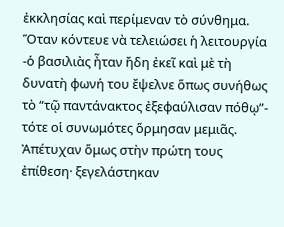ἐκκλησίας καὶ περίμεναν τὸ σύνθημα. Ὅταν κόντευε νὰ τελειώσει ἡ λειτουργία -ὁ βασιλιὰς ἦταν ἤδη ἐκεῖ καὶ μὲ τὴ δυνατὴ φωνή του ἔψελνε ὅπως συνήθως τὸ “τῷ παντάνακτος ἐξεφαύλισαν πόθῳ”- τότε οἱ συνωμότες ὅρμησαν μεμιᾶς. Ἀπέτυχαν ὅμως στὴν πρώτη τους ἐπίθεση· ξεγελάστηκαν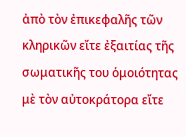ἀπὸ τὸν ἐπικεφαλῆς τῶν κληρικῶν εἴτε ἐξαιτίας τῆς σωματικῆς του ὁμοιότητας μὲ τὸν αὐτοκράτορα εἴτε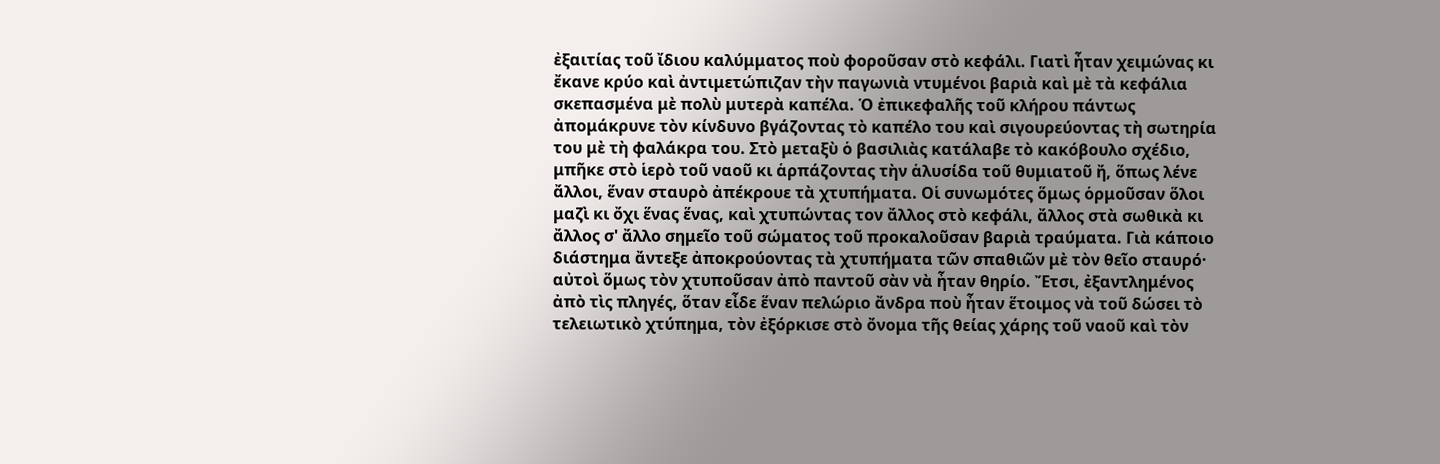ἐξαιτίας τοῦ ἴδιου καλύμματος ποὺ φοροῦσαν στὸ κεφάλι. Γιατὶ ἦταν χειμώνας κι ἔκανε κρύο καὶ ἀντιμετώπιζαν τὴν παγωνιὰ ντυμένοι βαριὰ καὶ μὲ τὰ κεφάλια σκεπασμένα μὲ πολὺ μυτερὰ καπέλα. Ὁ ἐπικεφαλῆς τοῦ κλήρου πάντως ἀπομάκρυνε τὸν κίνδυνο βγάζοντας τὸ καπέλο του καὶ σιγουρεύοντας τὴ σωτηρία του μὲ τὴ φαλάκρα του. Στὸ μεταξὺ ὁ βασιλιὰς κατάλαβε τὸ κακόβουλο σχέδιο, μπῆκε στὸ ἱερὸ τοῦ ναοῦ κι ἁρπάζοντας τὴν ἁλυσίδα τοῦ θυμιατοῦ ἤ, ὅπως λένε ἄλλοι, ἕναν σταυρὸ ἀπέκρουε τὰ χτυπήματα. Οἱ συνωμότες ὅμως ὁρμοῦσαν ὅλοι μαζὶ κι ὄχι ἕνας ἕνας, καὶ χτυπώντας τον ἄλλος στὸ κεφάλι, ἄλλος στὰ σωθικὰ κι ἄλλος σ' ἄλλο σημεῖο τοῦ σώματος τοῦ προκαλοῦσαν βαριὰ τραύματα. Γιὰ κάποιο διάστημα ἄντεξε ἀποκρούοντας τὰ χτυπήματα τῶν σπαθιῶν μὲ τὸν θεῖο σταυρό· αὐτοὶ ὅμως τὸν χτυποῦσαν ἀπὸ παντοῦ σὰν νὰ ἦταν θηρίο. Ἔτσι, ἐξαντλημένος ἀπὸ τὶς πληγές, ὅταν εἶδε ἕναν πελώριο ἄνδρα ποὺ ἦταν ἕτοιμος νὰ τοῦ δώσει τὸ τελειωτικὸ χτύπημα, τὸν ἐξόρκισε στὸ ὄνομα τῆς θείας χάρης τοῦ ναοῦ καὶ τὸν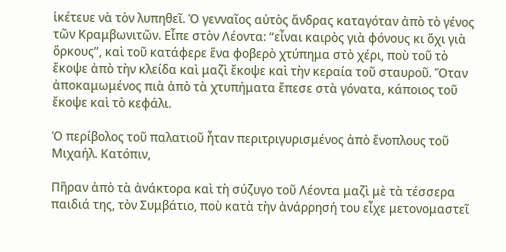ἱκέτευε νὰ τὸν λυπηθεῖ. Ὁ γενναῖος αὐτὸς ἄνδρας καταγόταν ἀπὸ τὸ γένος τῶν Κραμβωνιτῶν. Εἶπε στὸν Λέοντα: “εἶναι καιρὸς γιὰ φόνους κι ὄχι γιὰ ὅρκους”, καὶ τοῦ κατάφερε ἕνα φοβερὸ χτύπημα στὸ χέρι, ποὺ τοῦ τὸ ἔκοψε ἀπὸ τὴν κλείδα καὶ μαζὶ ἔκοψε καὶ τὴν κεραία τοῦ σταυροῦ. Ὅταν ἀποκαμωμένος πιὰ ἀπὸ τὰ χτυπήματα ἔπεσε στὰ γόνατα, κάποιος τοῦ ἔκοψε καὶ τὸ κεφάλι.

Ὁ περίβολος τοῦ παλατιοῦ ἦταν περιτριγυρισμένος ἀπὸ ἔνοπλους τοῦ Μιχαήλ. Κατόπιν,

Πῆραν ἀπὸ τὰ ἀνάκτορα καὶ τὴ σύζυγο τοῦ Λέοντα μαζὶ μὲ τὰ τέσσερα παιδιά της, τὸν Συμβάτιο, ποὺ κατὰ τὴν ἀνάρρησή του εἶχε μετονομαστεῖ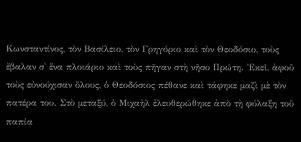Κωνσταντίνος, τὸν Βασίλειο, τὸν Γρηγόριο καὶ τὸν Θεοδόσιο, τοὺς ἔβαλαν σ' ἕνα πλοιάριο καὶ τοὺς πῆγαν στὴ νῆσο Πρώτη. Ἐκεῖ, ἀφοῦ τοὺς εὐνούχισαν ὅλους, ὁ Θεοδόσιος πέθανε καὶ τάφηκε μαζὶ μὲ τὸν πατέρα του. Στὸ μεταξύ, ὁ Μιχαὴλ ἐλευθερώθηκε ἀπὸ τὴ φύλαξη τοῦ παπία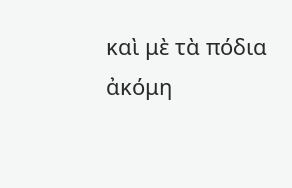καὶ μὲ τὰ πόδια ἀκόμη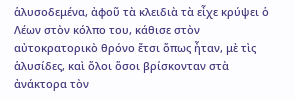ἁλυσοδεμένα, ἀφοῦ τὰ κλειδιὰ τὰ εἶχε κρύψει ὁ Λέων στὸν κόλπο του, κάθισε στὸν αὐτοκρατορικὸ θρόνο ἔτσι ὅπως ἦταν, μὲ τὶς ἁλυσίδες, καὶ ὅλοι ὅσοι βρίσκονταν στὰ ἀνάκτορα τὸν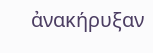ἀνακήρυξαν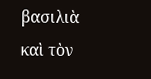βασιλιὰ καὶ τὸν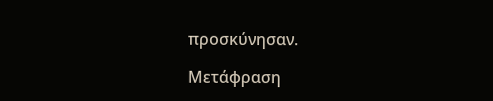προσκύνησαν.

Μετάφραση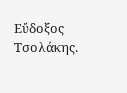Εὔδοξος Τσολάκης.